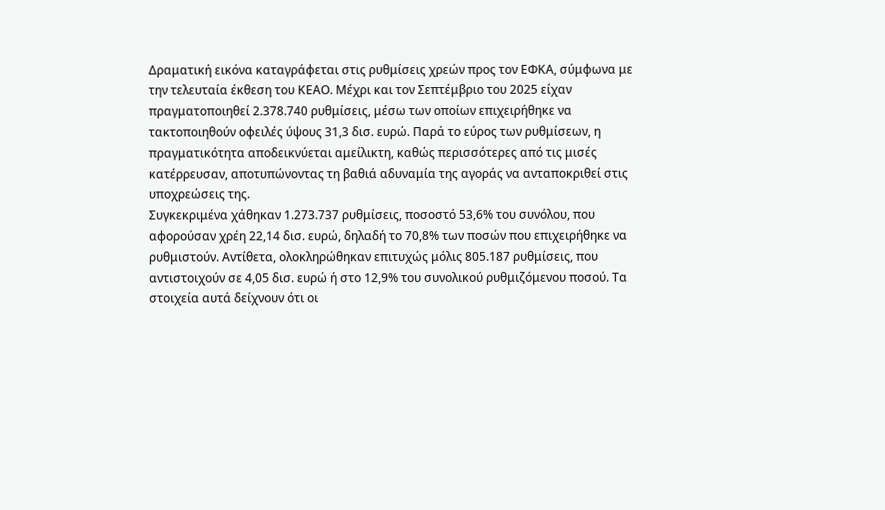Δραματική εικόνα καταγράφεται στις ρυθμίσεις χρεών προς τον ΕΦΚΑ, σύμφωνα με την τελευταία έκθεση του ΚΕΑΟ. Μέχρι και τον Σεπτέμβριο του 2025 είχαν πραγματοποιηθεί 2.378.740 ρυθμίσεις, μέσω των οποίων επιχειρήθηκε να τακτοποιηθούν οφειλές ύψους 31,3 δισ. ευρώ. Παρά το εύρος των ρυθμίσεων, η πραγματικότητα αποδεικνύεται αμείλικτη, καθώς περισσότερες από τις μισές κατέρρευσαν, αποτυπώνοντας τη βαθιά αδυναμία της αγοράς να ανταποκριθεί στις υποχρεώσεις της.
Συγκεκριμένα χάθηκαν 1.273.737 ρυθμίσεις, ποσοστό 53,6% του συνόλου, που αφορούσαν χρέη 22,14 δισ. ευρώ, δηλαδή το 70,8% των ποσών που επιχειρήθηκε να ρυθμιστούν. Αντίθετα, ολοκληρώθηκαν επιτυχώς μόλις 805.187 ρυθμίσεις, που αντιστοιχούν σε 4,05 δισ. ευρώ ή στο 12,9% του συνολικού ρυθμιζόμενου ποσού. Τα στοιχεία αυτά δείχνουν ότι οι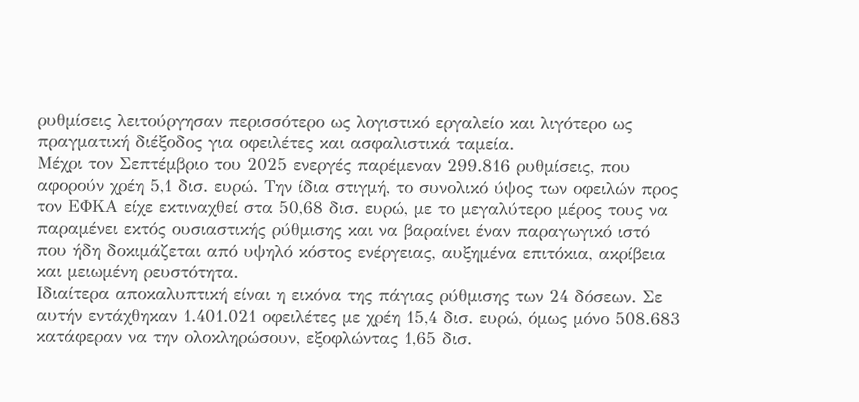ρυθμίσεις λειτούργησαν περισσότερο ως λογιστικό εργαλείο και λιγότερο ως πραγματική διέξοδος για οφειλέτες και ασφαλιστικά ταμεία.
Μέχρι τον Σεπτέμβριο του 2025 ενεργές παρέμεναν 299.816 ρυθμίσεις, που αφορούν χρέη 5,1 δισ. ευρώ. Την ίδια στιγμή, το συνολικό ύψος των οφειλών προς τον ΕΦΚΑ είχε εκτιναχθεί στα 50,68 δισ. ευρώ, με το μεγαλύτερο μέρος τους να παραμένει εκτός ουσιαστικής ρύθμισης και να βαραίνει έναν παραγωγικό ιστό που ήδη δοκιμάζεται από υψηλό κόστος ενέργειας, αυξημένα επιτόκια, ακρίβεια και μειωμένη ρευστότητα.
Ιδιαίτερα αποκαλυπτική είναι η εικόνα της πάγιας ρύθμισης των 24 δόσεων. Σε αυτήν εντάχθηκαν 1.401.021 οφειλέτες με χρέη 15,4 δισ. ευρώ, όμως μόνο 508.683 κατάφεραν να την ολοκληρώσουν, εξοφλώντας 1,65 δισ.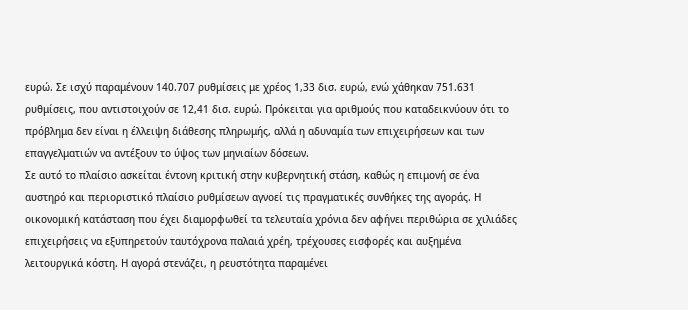ευρώ. Σε ισχύ παραμένουν 140.707 ρυθμίσεις με χρέος 1,33 δισ. ευρώ, ενώ χάθηκαν 751.631 ρυθμίσεις, που αντιστοιχούν σε 12,41 δισ. ευρώ. Πρόκειται για αριθμούς που καταδεικνύουν ότι το πρόβλημα δεν είναι η έλλειψη διάθεσης πληρωμής, αλλά η αδυναμία των επιχειρήσεων και των επαγγελματιών να αντέξουν το ύψος των μηνιαίων δόσεων.
Σε αυτό το πλαίσιο ασκείται έντονη κριτική στην κυβερνητική στάση, καθώς η επιμονή σε ένα αυστηρό και περιοριστικό πλαίσιο ρυθμίσεων αγνοεί τις πραγματικές συνθήκες της αγοράς. Η οικονομική κατάσταση που έχει διαμορφωθεί τα τελευταία χρόνια δεν αφήνει περιθώρια σε χιλιάδες επιχειρήσεις να εξυπηρετούν ταυτόχρονα παλαιά χρέη, τρέχουσες εισφορές και αυξημένα λειτουργικά κόστη. Η αγορά στενάζει, η ρευστότητα παραμένει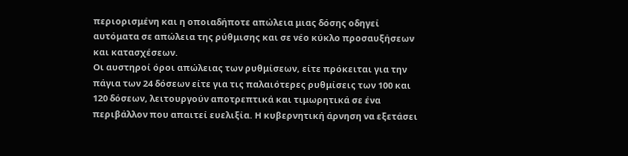περιορισμένη και η οποιαδήποτε απώλεια μιας δόσης οδηγεί αυτόματα σε απώλεια της ρύθμισης και σε νέο κύκλο προσαυξήσεων και κατασχέσεων.
Οι αυστηροί όροι απώλειας των ρυθμίσεων, είτε πρόκειται για την πάγια των 24 δόσεων είτε για τις παλαιότερες ρυθμίσεις των 100 και 120 δόσεων, λειτουργούν αποτρεπτικά και τιμωρητικά σε ένα περιβάλλον που απαιτεί ευελιξία. Η κυβερνητική άρνηση να εξετάσει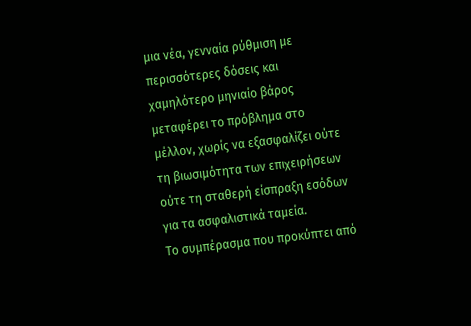μια νέα, γενναία ρύθμιση με περισσότερες δόσεις και χαμηλότερο μηνιαίο βάρος μεταφέρει το πρόβλημα στο μέλλον, χωρίς να εξασφαλίζει ούτε τη βιωσιμότητα των επιχειρήσεων ούτε τη σταθερή είσπραξη εσόδων για τα ασφαλιστικά ταμεία.
Το συμπέρασμα που προκύπτει από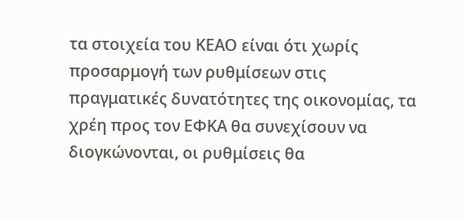τα στοιχεία του ΚΕΑΟ είναι ότι χωρίς προσαρμογή των ρυθμίσεων στις πραγματικές δυνατότητες της οικονομίας, τα χρέη προς τον ΕΦΚΑ θα συνεχίσουν να διογκώνονται, οι ρυθμίσεις θα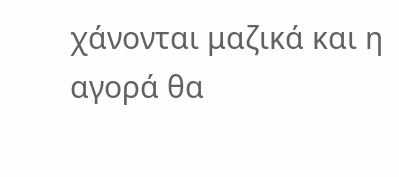χάνονται μαζικά και η αγορά θα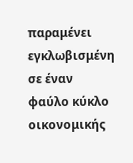παραμένει εγκλωβισμένη σε έναν φαύλο κύκλο οικονομικής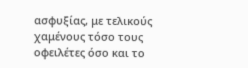ασφυξίας, με τελικούς χαμένους τόσο τους οφειλέτες όσο και το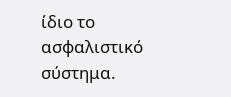ίδιο το ασφαλιστικό σύστημα.